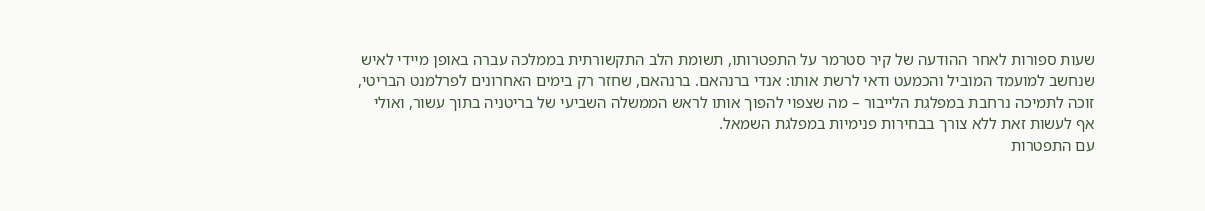שעות ספורות לאחר ההודעה של קיר סטרמר על התפטרותו, תשומת הלב התקשורתית בממלכה עברה באופן מיידי לאיש שנחשב למועמד המוביל והכמעט ודאי לרשת אותו: אנדי ברנהאם. ברנהאם, שחזר רק בימים האחרונים לפרלמנט הבריטי, זוכה לתמיכה נרחבת במפלגת הלייבור – מה שצפוי להפוך אותו לראש הממשלה השביעי של בריטניה בתוך עשור, ואולי אף לעשות זאת ללא צורך בבחירות פנימיות במפלגת השמאל.
עם התפטרות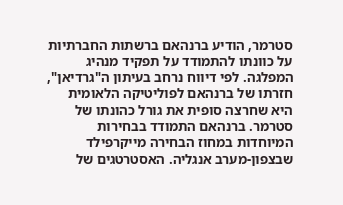סטרמר, הודיע ברנהאם ברשתות החברתיות על כוונתו להתמודד על תפקיד מנהיג המפלגה. לפי דיווח נרחב בעיתון ה"גרדיאן", חזרתו של ברנהאם לפוליטיקה הלאומית היא שחרצה סופית את גורל כהונתו של סטרמר. ברנהאם התמודד בבחירות המיוחדות במחוז הבחירה מייקרפילד שבצפון-מערב אנגליה. האסטרטגים של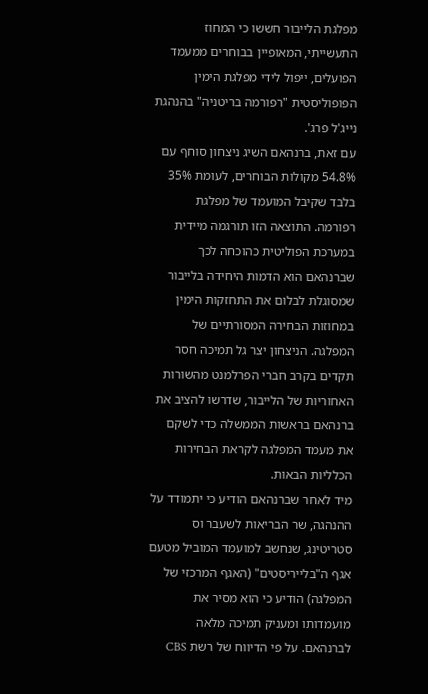מפלגת הלייבור חששו כי המחוז התעשייתי, המאופיין בבוחרים ממעמד הפועלים, ייפול לידי מפלגת הימין הפופוליסטית "רפורמה בריטניה" בהנהגת נייג'ל פרג'.
עם זאת, ברנהאם השיג ניצחון סוחף עם 54.8% מקולות הבוחרים, לעומת 35% בלבד שקיבל המועמד של מפלגת רפורמה. התוצאה הזו תורגמה מיידית במערכת הפוליטית כהוכחה לכך שברנהאם הוא הדמות היחידה בלייבור שמסוגלת לבלום את התחזקות הימין במחוזות הבחירה המסורתיים של המפלגה. הניצחון יצר גל תמיכה חסר תקדים בקרב חברי הפרלמנט מהשורות האחוריות של הלייבור, שדרשו להציב את ברנהאם בראשות הממשלה כדי לשקם את מעמד המפלגה לקראת הבחירות הכלליות הבאות.
מיד לאחר שברנהאם הודיע כי יתמודד על ההנהגה, שר הבריאות לשעבר וס סטריטינג, שנחשב למועמד המוביל מטעם אגף ה"בלייריסטים" (האגף המרכזי של המפלגה) הודיע כי הוא מסיר את מועמדותו ומעניק תמיכה מלאה לברנהאם. על פי הדיווח של רשת CBS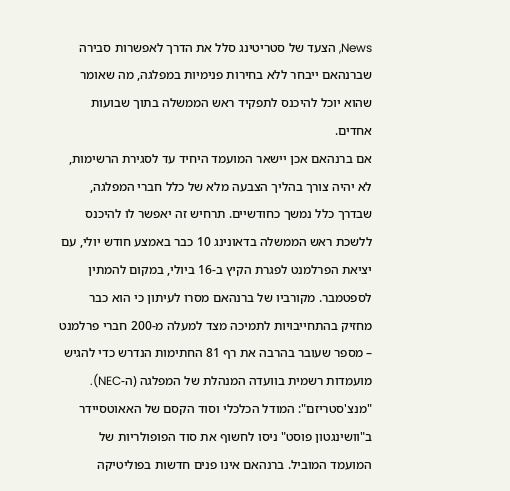News, הצעד של סטריטינג סלל את הדרך לאפשרות סבירה שברנהאם ייבחר ללא בחירות פנימיות במפלגה, מה שאומר שהוא יוכל להיכנס לתפקיד ראש הממשלה בתוך שבועות אחדים.
אם ברנהאם אכן יישאר המועמד היחיד עד לסגירת הרשימות, לא יהיה צורך בהליך הצבעה מלא של כלל חברי המפלגה, שבדרך כלל נמשך כחודשיים. תרחיש זה יאפשר לו להיכנס ללשכת ראש הממשלה בדאונינג 10 כבר באמצע חודש יולי, עם יציאת הפרלמנט לפגרת הקיץ ב-16 ביולי, במקום להמתין לספטמבר. מקורביו של ברנהאם מסרו לעיתון כי הוא כבר מחזיק בהתחייבויות לתמיכה מצד למעלה מ-200 חברי פרלמנט – מספר שעובר בהרבה את רף 81 החתימות הנדרש כדי להגיש מועמדות רשמית בוועדה המנהלת של המפלגה (ה-NEC).
"מנצ'סטריזם": המודל הכלכלי וסוד הקסם של האאוטסיידר
ב"וושינגטון פוסט" ניסו לחשוף את סוד הפופולריות של המועמד המוביל. ברנהאם אינו פנים חדשות בפוליטיקה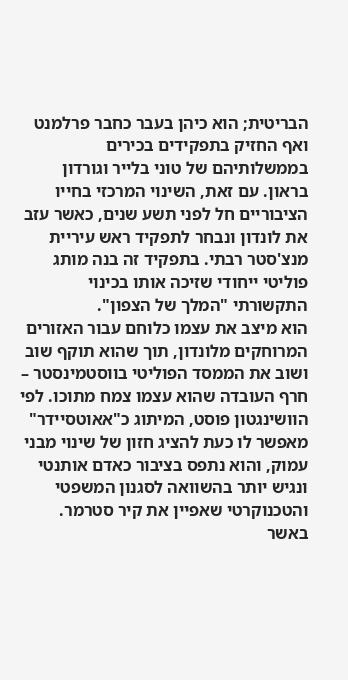הבריטית; הוא כיהן בעבר כחבר פרלמנט ואף החזיק בתפקידים בכירים בממשלותיהם של טוני בלייר וגורדון בראון. עם זאת, השינוי המרכזי בחייו הציבוריים חל לפני תשע שנים, כאשר עזב את לונדון ונבחר לתפקיד ראש עיריית מנצ'סטר רבתי. בתפקיד זה בנה מותג פוליטי ייחודי שזיכה אותו בכינוי התקשורתי "המלך של הצפון".
הוא מיצב את עצמו כלוחם עבור האזורים המרוחקים מלונדון, תוך שהוא תוקף שוב ושוב את הממסד הפוליטי בווסטמינסטר – חרף העובדה שהוא עצמו צמח מתוכו. לפי הוושינגטון פוסט, המיתוג כ"אאוטסיידר" מאפשר לו כעת להציג חזון של שינוי מבני עמוק, והוא נתפס בציבור כאדם אותנטי ונגיש יותר בהשוואה לסגנון המשפטי והטכנוקרטי שאפיין את קיר סטרמר.
באשר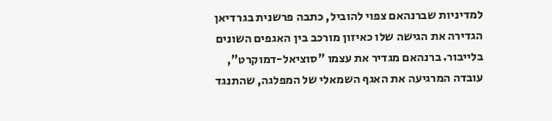למדיניות שברנהאם צפוי להוביל, כתבה פרשנית בגרדיאן הגדירה את הגישה שלו כאיזון מורכב בין האגפים השונים בלייבור. ברנהאם מגדיר את עצמו "סוציאל-דמוקרט", עובדה המרגיעה את האגף השמאלי של המפלגה, שהתנגד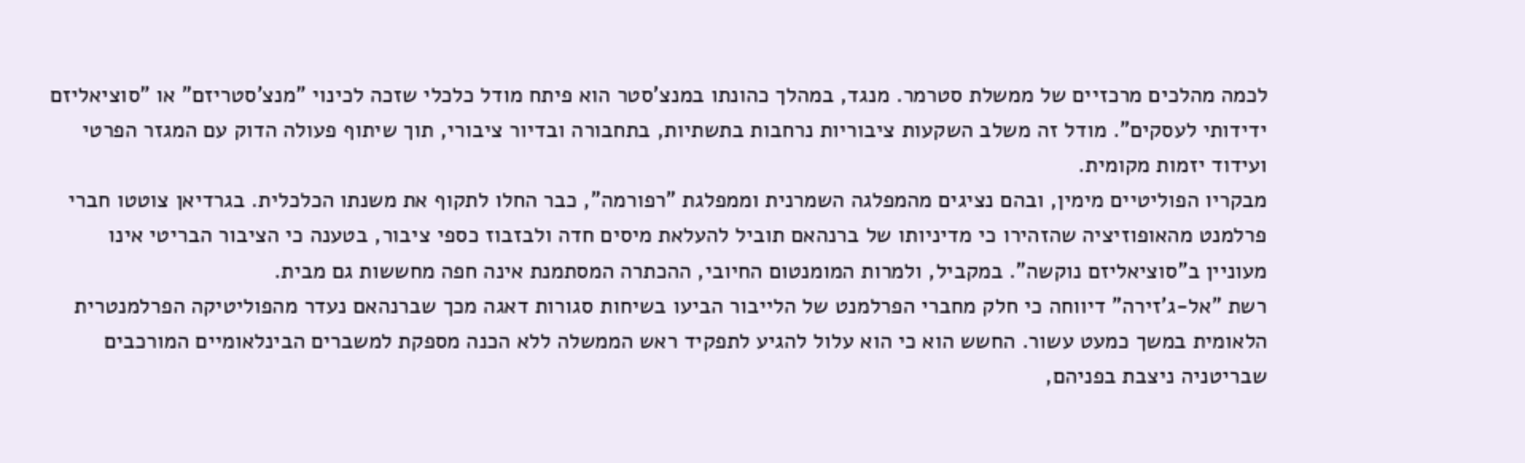לכמה מהלכים מרכזיים של ממשלת סטרמר. מנגד, במהלך כהונתו במנצ'סטר הוא פיתח מודל כלכלי שזכה לכינוי "מנצ'סטריזם" או "סוציאליזם ידידותי לעסקים". מודל זה משלב השקעות ציבוריות נרחבות בתשתיות, בתחבורה ובדיור ציבורי, תוך שיתוף פעולה הדוק עם המגזר הפרטי ועידוד יזמות מקומית.
מבקריו הפוליטיים מימין, ובהם נציגים מהמפלגה השמרנית וממפלגת "רפורמה", כבר החלו לתקוף את משנתו הכלכלית. בגרדיאן צוטטו חברי פרלמנט מהאופוזיציה שהזהירו כי מדיניותו של ברנהאם תוביל להעלאת מיסים חדה ולבזבוז כספי ציבור, בטענה כי הציבור הבריטי אינו מעוניין ב"סוציאליזם נוקשה". במקביל, ולמרות המומנטום החיובי, ההכתרה המסתמנת אינה חפה מחששות גם מבית.
רשת "אל-ג'זירה" דיווחה כי חלק מחברי הפרלמנט של הלייבור הביעו בשיחות סגורות דאגה מכך שברנהאם נעדר מהפוליטיקה הפרלמנטרית הלאומית במשך כמעט עשור. החשש הוא כי הוא עלול להגיע לתפקיד ראש הממשלה ללא הכנה מספקת למשברים הבינלאומיים המורכבים שבריטניה ניצבת בפניהם,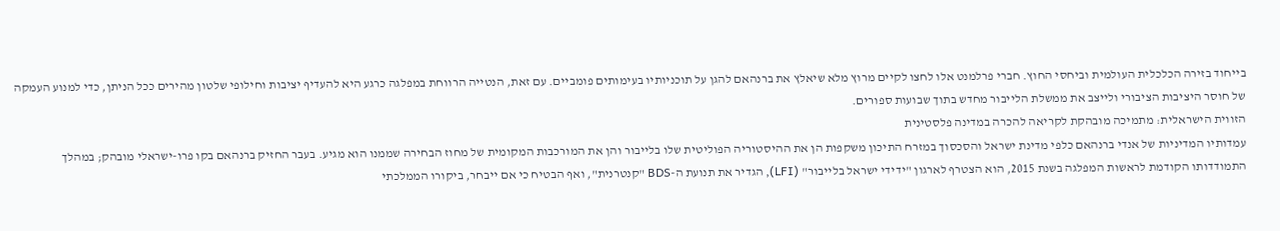בייחוד בזירה הכלכלית העולמית וביחסי החוץ. חברי פרלמנט אלו לחצו לקיים מרוץ מלא שיאלץ את ברנהאם להגן על תוכניותיו בעימותים פומביים. עם זאת, הנטייה הרווחת במפלגה כרגע היא להעדיף יציבות וחילופי שלטון מהירים ככל הניתן, כדי למנוע העמקה של חוסר היציבות הציבורי ולייצב את ממשלת הלייבור מחדש בתוך שבועות ספורים.
הזווית הישראלית: מתמיכה מובהקת לקריאה להכרה במדינה פלסטינית
עמדותיו המדיניות של אנדי ברנהאם כלפי מדינת ישראל והסכסוך במזרח התיכון משקפות הן את ההיסטוריה הפוליטית שלו בלייבור והן את המורכבות המקומית של מחוז הבחירה שממנו הוא מגיע. בעבר החזיק ברנהאם בקו פרו-ישראלי מובהק; במהלך התמודדותו הקודמת לראשות המפלגה בשנת 2015, הוא הצטרף לארגון "ידידי ישראל בלייבור" (LFI), הגדיר את תנועת ה-BDS "קנטרנית", ואף הבטיח כי אם ייבחר, ביקורו הממלכתי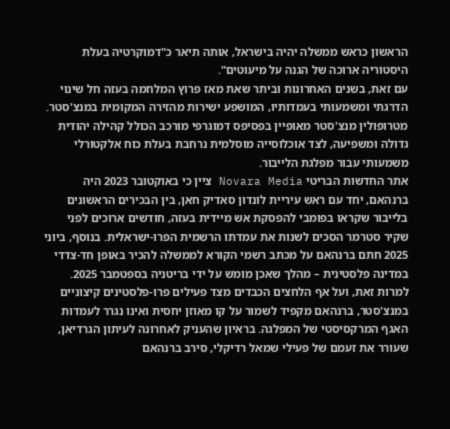הראשון כראש ממשלה יהיה בישראל, אותה תיאר כ"דמוקרטיה בעלת היסטוריה ארוכה של הגנה על מיעוטים".
עם זאת, בשנים האחרונות וביתר שאת מאז פרוץ המלחמה בעזה חל שינוי הדרגתי ומשמעותי בעמדותיו, המושפע ישירות מהזירה המקומית במנצ'סטר. מטרופולין מנצ'סטר מאופיין בפסיפס דמוגרפי מורכב הכולל קהילה יהודית גדולה ומשפיעה, לצד אוכלוסייה מוסלמית נרחבת בעלת כוח אלקטורלי משמעותי עבור מפלגת הלייבור.
אתר החדשות הבריטי Novara Media ציין כי באוקטובר 2023 היה ברנהאם, יחד עם ראש עיריית לונדון סאדיק חאן, בין הבכירים הראשונים בלייבור שקראו בפומבי להפסקת אש מיידית בעזה, חודשים ארוכים לפני שקיר סטרמר הסכים לשנות את עמדתו הרשמית הפרו-ישראלית. בנוסף, ביוני 2025 חתם ברנהאם על מכתב רשמי הקורא לממשלה להכיר באופן חד-צדדי במדינה פלסטינית – מהלך שאכן מומש על ידי בריטניה בספטמבר 2025.
למרות זאת, ועל אף הלחצים הכבדים מצד פעילים פרו-פלסטינים קיצוניים במנצ'סטר, ברנהאם מקפיד לשמור על קו מאוזן יחסית ואינו נגרר לעמדות האגף המרקסיסטי של המפלגה. בראיון שהעניק לאחרונה לעיתון הגרדיאן, שעורר את זעמם של פעילי שמאל רדיקלי, סירב ברנהאם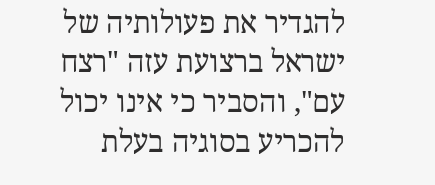להגדיר את פעולותיה של ישראל ברצועת עזה "רצח עם", והסביר כי אינו יכול להכריע בסוגיה בעלת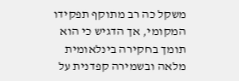משקל כה רב מתוקף תפקידו המקומי, אך הדגיש כי הוא תומך בחקירה בינלאומית מלאה ובשמירה קפדנית על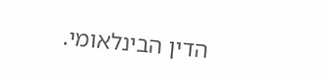הדין הבינלאומי.